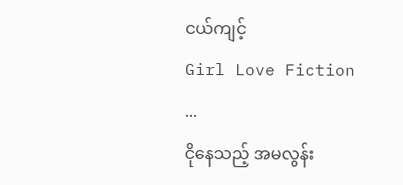ငယ်ကျင့်
Girl Love Fiction
...
ငိုနေသည့် အမလွန်း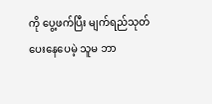ကို ပွေ့ဖက်ပြီး မျက်ရည်သုတ်ပေးနေပေမဲ့ သူမ ဘာ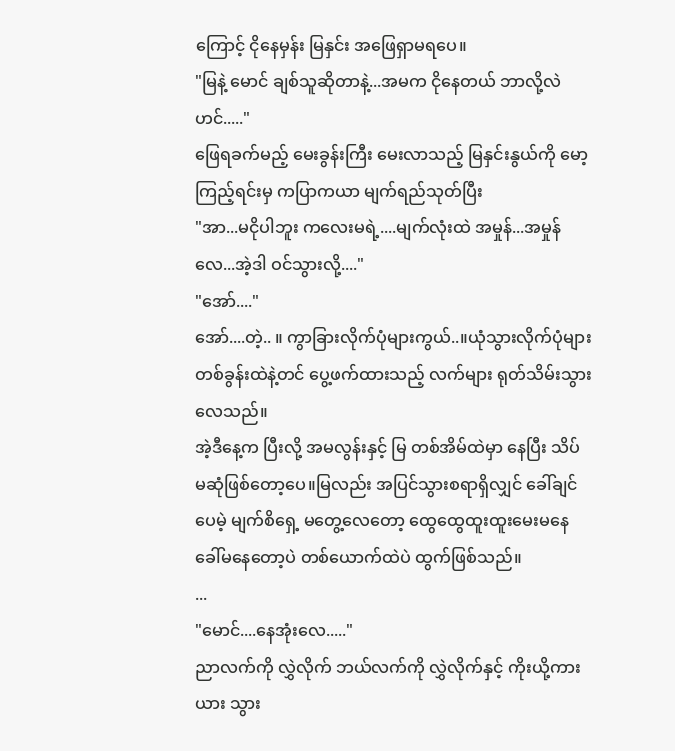ကြောင့် ငိုနေမှန်း မြနှင်း အဖြေရှာမရပေ။
"မြနဲ့ မောင် ချစ်သူဆိုတာနဲ့...အမက ငိုနေတယ် ဘာလို့လဲဟင်....."
ဖြေရခက်မည့် မေးခွန်းကြီး မေးလာသည့် မြနှင်းနွယ်ကို မော့ကြည့်ရင်းမှ ကပြာကယာ မျက်ရည်သုတ်ပြီး
"အာ...မငိုပါဘူး ကလေးမရဲ့....မျက်လုံးထဲ အမှုန်...အမှုန်လေ...အဲ့ဒါ ဝင်သွားလို့...."
"အော်...."
အော်....တဲ့.. ။ ကွာခြားလိုက်ပုံများကွယ်..။ယုံသွားလိုက်ပုံများ တစ်ခွန်းထဲနဲ့တင် ပွေ့ဖက်ထားသည့် လက်များ ရုတ်သိမ်းသွားလေသည်။
အဲ့ဒီနေ့က ပြီးလို့ အမလွန်းနှင့် မြ တစ်အိမ်ထဲမှာ နေပြီး သိပ် မဆုံဖြစ်တော့ပေ။မြလည်း အပြင်သွားစရာရှိလျှင် ခေါ်ချင်ပေမဲ့ မျက်စိရှေ့ မတွေ့လေတော့ ထွေထွေထူးထူးမေးမနေ ခေါ်မနေတော့ပဲ တစ်ယောက်ထဲပဲ ထွက်ဖြစ်သည်။
...
"မောင်....နေအုံးလေ....."
ညာလက်ကို လွှဲလိုက် ဘယ်လက်ကို လွှဲလိုက်နှင့် ကိုးယို့ကားယား သွား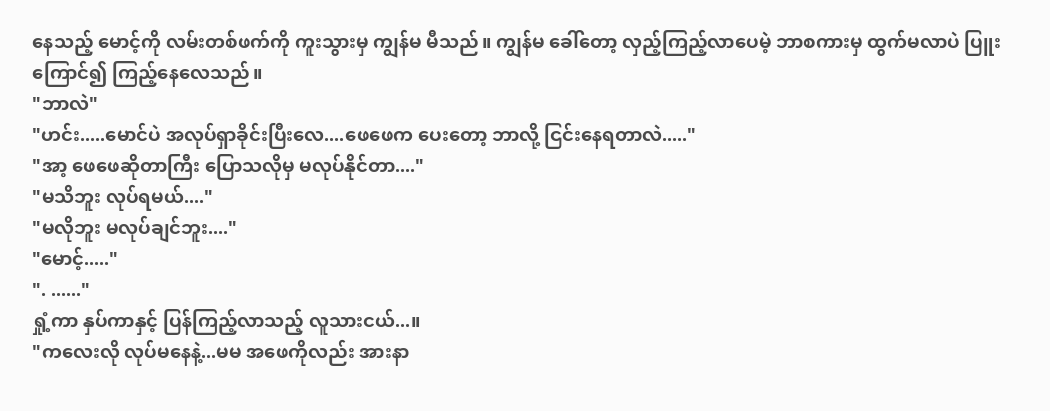နေသည့် မောင့်ကို လမ်းတစ်ဖက်ကို ကူးသွားမှ ကျွန်မ မီသည်။ ကျွန်မ ခေါ်တော့ လှည့်ကြည့်လာပေမဲ့ ဘာစကားမှ ထွက်မလာပဲ ပြူးကြောင်၍ ကြည့်နေလေသည်။
"ဘာလဲ"
"ဟင်း.....မောင်ပဲ အလုပ်ရှာခိုင်းပြီးလေ....ဖေဖေက ပေးတော့ ဘာလို့ ငြင်းနေရတာလဲ....."
"အာ့ ဖေဖေဆိုတာကြီး ပြောသလိုမှ မလုပ်နိုင်တာ...."
"မသိဘူး လုပ်ရမယ်...."
"မလိုဘူး မလုပ်ချင်ဘူး...."
"မောင့်....."
". ......"
ရှုံ့ကာ နှပ်ကာနှင့် ပြန်ကြည့်လာသည့် လူသားငယ်...။
"ကလေးလို လုပ်မနေနဲ့...မမ အဖေကိုလည်း အားနာ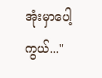အုံးမှာပေါ့ကွယ်..."